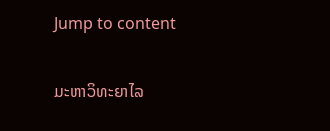Jump to content

ມະຫາວິທະຍາໄລ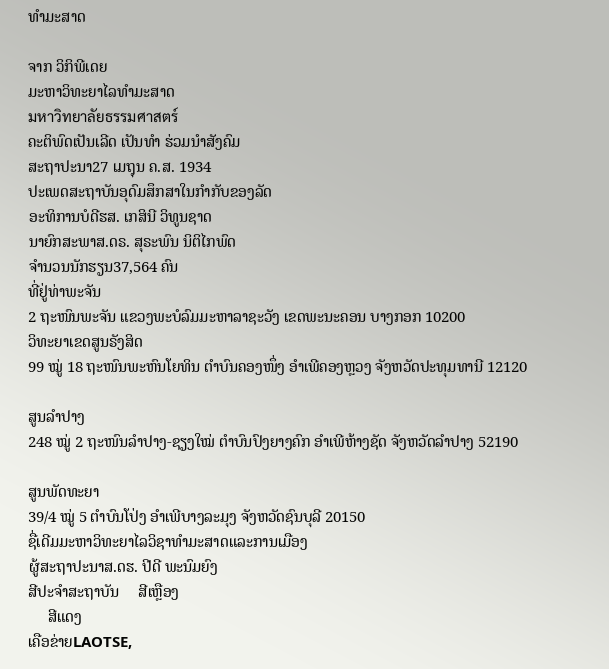ທຳມະສາດ

ຈາກ ວິກິພີເດຍ
ມະຫາວິທະຍາໄລທຳມະສາດ
มหาวิทยาลัยธรรมศาสตร์
ຄະຕິພົດເປັນເລີດ ເປັນທຳ ຮ່ວມນຳສັງຄົມ
ສະຖາປະນາ27 ເມຖຸນ ຄ.ສ. 1934
ປະເພດສະຖາບັນອຸດົມສຶກສາໃນກຳກັບຂອງລັດ
ອະທິການບໍດີຮສ. ເກສິນີ ວິທູນຊາດ
ນາຍົກສະພາສ.ດຣ. ສຸຣະພົນ ນິຕິໄກພົດ
ຈຳນວນນັກຮຽນ37,564 ຄົນ
ທີ່ຢູ່ທ່າພະຈັນ
2 ຖະໜົນພະຈັນ ແຂວງພະບໍລົມມະຫາລາຊະວັງ ເຂດພະນະຄອນ ບາງກອກ 10200
ວິທະຍາເຂດສູນຣັງສິດ
99 ໝູ່ 18 ຖະໜົນພະຫົນໂຍທິນ ຕຳບົນຄອງໜຶ່ງ ອຳເພີຄອງຫຼວງ ຈັງຫວັດປະທຸມທານີ 12120

ສູນລຳປາງ
248 ໝູ່ 2 ຖະໜົນລຳປາງ-ຊຽງໃໝ່ ຕຳບົນປົງຍາງຄົກ ອຳເພີຫ້າງຊັດ ຈັງຫວັດລຳປາງ 52190

ສູນພັດທະຍາ
39/4 ໝູ່ 5 ຕຳບົນໂປ່ງ ອຳເພີບາງລະມຸງ ຈັງຫວັດຊົນບຸລີ 20150
ຊື່ເດີມມະຫາວິທະຍາໄລວິຊາທຳມະສາດແລະການເມືອງ
ຜູ້ສະຖາປະນາສ.ດຮ. ປີດີ ພະນົມຍົງ
ສີປະຈຳສະຖາບັນ     ສີເຫຼືອງ
     ສີແດງ
ເຄືອຂ່າຍLAOTSE,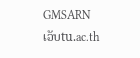GMSARN
ເວັບtu.ac.th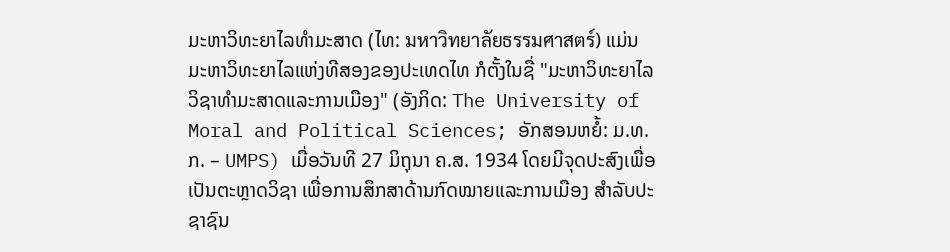ມະຫາວິທະຍາໄລທຳມະສາດ (ໄທ: มหาวิทยาลัยธรรมศาสตร์) ແມ່ນມະຫາວິທະຍາໄລແຫ່ງທີສອງຂອງປະເທດໄທ ກໍຕັ້ງໃນຊື່ "ມະຫາວິທະຍາໄລວິຊາທຳມະສາດແລະການເມືອງ" (ອັງກິດ: The University of Moral and Political Sciences; ອັກສອນຫຍໍ້: ມ.ທ.ກ. – UMPS) ເມື່ອວັນທີ 27 ມິຖຸນາ ຄ.ສ. 1934 ໂດຍມີຈຸດປະສົງເພື່ອເປັນຕະຫຼາດວິຊາ ເພື່ອການສຶກສາດ້ານກົດໝາຍແລະການເມືອງ ສຳລັບປະຊາຊົນ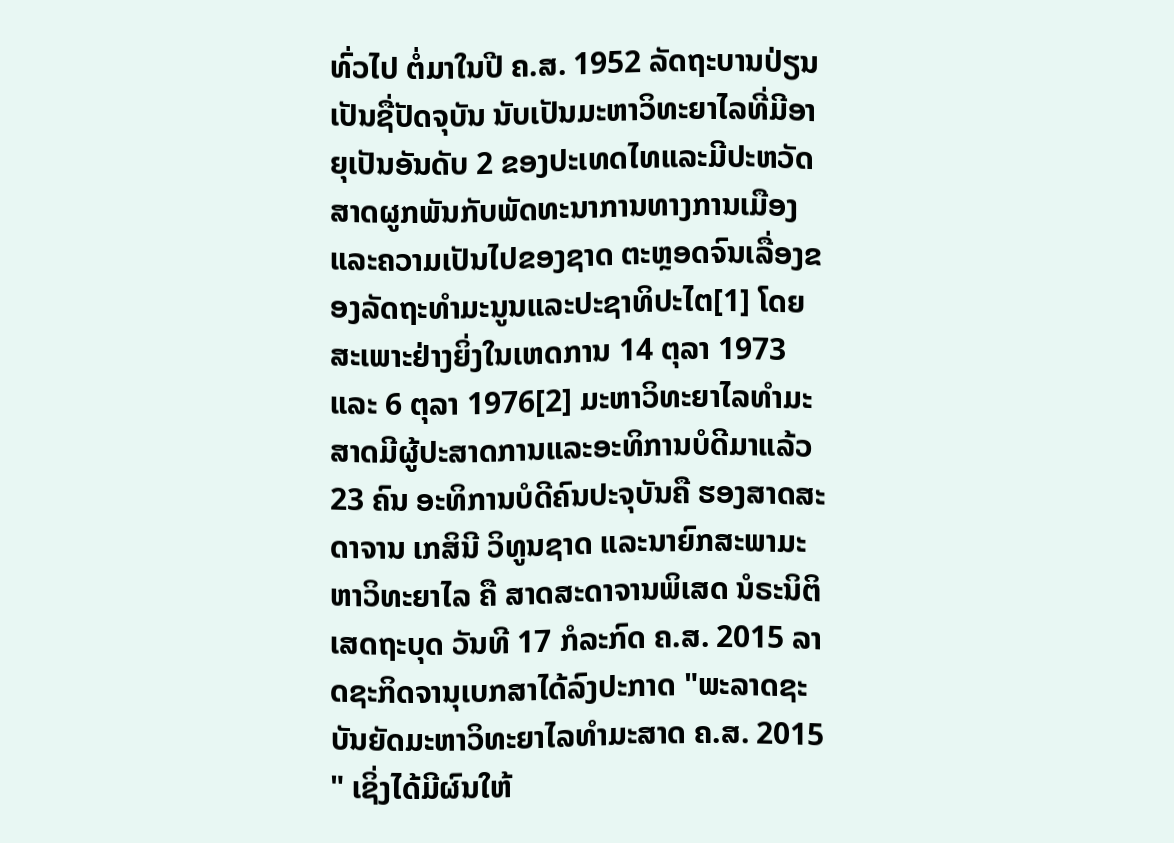ທົ່ວໄປ ຕໍ່ມາໃນປີ ຄ.ສ. 1952 ລັດຖະບານປ່ຽນເປັນຊື່ປັດຈຸບັນ ນັບເປັນມະຫາວິທະຍາໄລທີ່ມີອາຍຸເປັນອັນດັບ 2 ຂອງປະເທດໄທແລະມີປະຫວັດສາດຜູກພັນກັບພັດທະນາການທາງການເມືອງແລະຄວາມເປັນໄປຂອງຊາດ ຕະຫຼອດຈົນເລື່ອງຂອງລັດຖະທຳມະນູນແລະປະຊາທິປະໄຕ[1] ໂດຍສະເພາະຢ່າງຍິ່ງໃນເຫດການ 14 ຕຸລາ 1973 ແລະ 6 ຕຸລາ 1976[2] ມະຫາວິທະຍາໄລທຳມະສາດມີຜູ້ປະສາດການແລະອະທິການບໍດີມາແລ້ວ 23 ຄົນ ອະທິການບໍດີຄົນປະຈຸບັນຄື ຮອງສາດສະດາຈານ ເກສິນີ ວິທູນຊາດ ແລະນາຍົກສະພາມະຫາວິທະຍາໄລ ຄື ສາດສະດາຈານພິເສດ ນໍຣະນິຕິ ເສດຖະບຸດ ວັນທີ 17 ກໍລະກົດ ຄ.ສ. 2015 ລາດຊະກິດຈານຸເບກສາໄດ້ລົງປະກາດ "ພະລາດຊະບັນຍັດມະຫາວິທະຍາໄລທຳມະສາດ ຄ.ສ. 2015 " ເຊິ່ງໄດ້ມີຜົນໃຫ້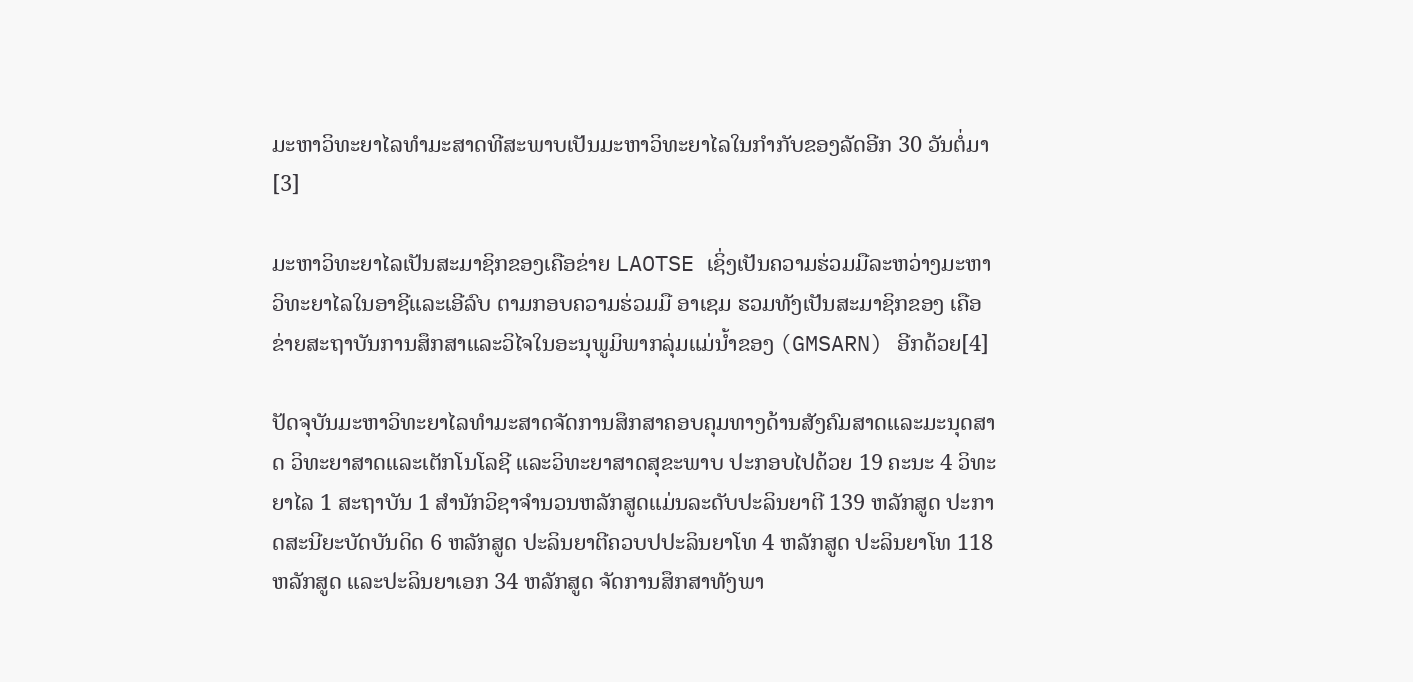ມະຫາວິທະຍາໄລທຳມະສາດທີສະພາບເປັນມະຫາວິທະຍາໄລໃນກຳກັບຂອງລັດອີກ 30 ວັນຕໍ່ມາ[3]

ມະຫາວິທະຍາໄລເປັນສະມາຊິກຂອງເຄືອຂ່າຍ LAOTSE ເຊິ່ງເປັນຄວາມຮ່ວມມືລະຫວ່າງມະຫາວິທະຍາໄລໃນອາຊີແລະເອີລົບ ຕາມກອບຄວາມຮ່ວມມື ອາເຊມ ຮວມທັງເປັນສະມາຊິກຂອງ ເຄືອຂ່າຍສະຖາບັນການສຶກສາແລະວິໄຈໃນອະນຸພູມິພາກລຸ່ມແມ່ນ້ຳຂອງ (GMSARN) ອີກດ້ວຍ[4]

ປັດຈຸບັນມະຫາວິທະຍາໄລທຳມະສາດຈັດການສຶກສາຄອບຄຸມທາງດ້ານສັງຄົມສາດແລະມະນຸດສາດ ວິທະຍາສາດແລະເຕັກໂນໂລຊີ ແລະວິທະຍາສາດສຸຂະພາບ ປະກອບໄປດ້ວຍ 19 ຄະນະ 4 ວິທະຍາໄລ 1 ສະຖາບັນ 1 ສຳນັກວິຊາຈຳນວນຫລັກສູດແມ່ນລະດັບປະລິນຍາຕີ 139 ຫລັກສູດ ປະກາດສະນີຍະບັດບັນດິດ 6 ຫລັກສູດ ປະລິນຍາຕີຄວບປປະລິນຍາໂທ 4 ຫລັກສູດ ປະລິນຍາໂທ 118 ຫລັກສູດ ແລະປະລິນຍາເອກ 34 ຫລັກສູດ ຈັດການສຶກສາທັງພາ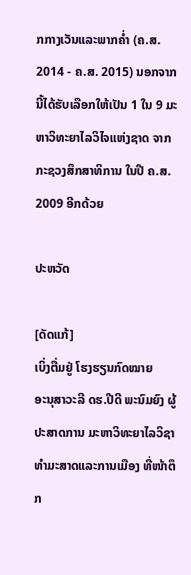ກກາງເວັນແລະພາກຄ່ຳ (ຄ.ສ. 2014 - ຄ.ສ. 2015) ນອກຈາກນີ້ໄດ້ຮັບເລືອກໃຫ້ເປັນ 1 ໃນ 9 ມະຫາວິທະຍາໄລວິໄຈແຫ່ງຊາດ ຈາກ ກະຊວງສຶກສາທິການ ໃນປີ ຄ.ສ. 2009 ອີກດ້ວຍ

ປະຫວັດ

[ດັດແກ້]
ເບິ່ງຕື່ມຢູ່ ໂຮງຮຽນກົດໝາຍ
ອະນຸສາວະລີ ດຮ.ປີດີ ພະນົມຍົງ ຜູ້ປະສາດການ ມະຫາວິທະຍາໄລວິຊາທຳມະສາດແລະການເມືອງ ທີ່ໜ້າຕຶກ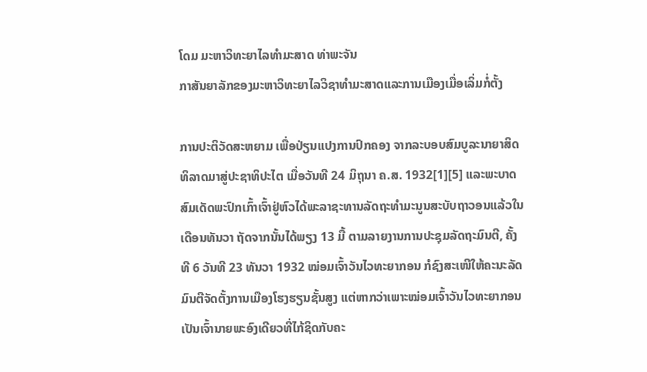ໂດມ ມະຫາວິທະຍາໄລທຳມະສາດ ທ່າພະຈັນ
ກາສັນຍາລັກຂອງມະຫາວິທະຍາໄລວິຊາທຳມະສາດແລະການເມືອງເມື່ອເລິ່ມກໍ່ຕັ້ງ

ການປະຕິວັດສະຫຍາມ ເພື່ອປ່ຽນແປງການປົກຄອງ ຈາກລະບອບສົມບູລະນາຍາສິດທິລາດມາສູ່ປະຊາທິປະໄຕ ເມື່ອວັນທີ 24 ມິຖຸນາ ຄ.ສ. 1932[1][5] ແລະພະບາດສົມເດັດພະປົກເກົ້າເຈົ້າຢູ່ຫົວໄດ້ພະລາຊະທານລັດຖະທຳມະນູນສະບັບຖາວອນແລ້ວໃນເດືອນທັນວາ ຖັດຈາກນັ້ນໄດ້ພຽງ 13 ມື້ ຕາມລາຍງານການປະຊຸມລັດຖະມົນຕີ, ຄັ້ງທີ 6 ວັນທີ 23 ທັນວາ 1932 ໝ່ອມເຈົ້າວັນໄວທະຍາກອນ ກໍຊົງສະເໜີໃຫ້ຄະນະລັດມົນຕີຈັດຕັ້ງການເມືອງໂຮງຮຽນຊັ້ນສູງ ແຕ່ຫາກວ່າເພາະໝ່ອມເຈົ້າວັນໄວທະຍາກອນເປັນເຈົ້ານາຍພະອົງເດີຍວທີ່ໄກ້ຊິດກັບຄະ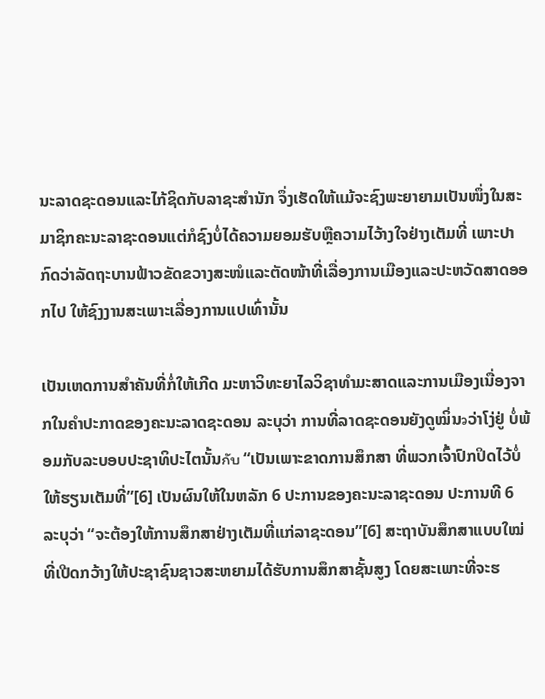ນະລາດຊະດອນແລະໄກ້ຊິດກັບລາຊະສຳນັກ ຈຶ່ງເຮັດໃຫ້ແມ້ຈະຊົງພະຍາຍາມເປັນໜຶ່ງໃນສະມາຊິກຄະນະລາຊະດອນແຕ່ກໍຊົງບໍ່ໄດ້ຄວາມຍອມຮັບຫຼືຄວາມໄວ້າງໃຈຢ່າງເຕັມທີ່ ເພາະປາກົດວ່າລັດຖະບານຟ້າວຂັດຂວາງສະໜໍແລະຕັດໜ້າທີ່ເລື່ອງການເມືອງແລະປະຫວັດສາດອອກໄປ ໃຫ້ຊົງງານສະເພາະເລື່ອງການແປເທົ່ານັ້ນ

ເປັນເຫດການສຳຄັນທີ່ກໍ່ໃຫ້ເກີດ ມະຫາວິທະຍາໄລວິຊາທຳມະສາດແລະການເມືອງເນື່ອງຈາກໃນຄຳປະກາດຂອງຄະນະລາດຊະດອນ ລະບຸວ່າ ການທີ່ລາດຊະດອນຍັງດູໝິ່ນวວ່າໂງ່ຢູ່ ບໍ່ພ້ອມກັບລະບອບປະຊາທິປະໄຕນັ້ນกับ “ເປັນເພາະຂາດການສຶກສາ ທີ່ພວກເຈົ້າປົກປິດໄວ້ບໍ່ໃຫ້ຮຽນເຕັມທີ່”[6] ເປັນຜົນໃຫ້ໃນຫລັກ 6 ປະການຂອງຄະນະລາຊະດອນ ປະການທີ 6 ລະບຸວ່າ “ຈະຕ້ອງໃຫ້ການສຶກສາຢ່າງເຕັມທີ່ແກ່ລາຊະດອນ”[6] ສະຖາບັນສຶກສາແບບໃໝ່ທີ່ເປີດກວ້າງໃຫ້ປະຊາຊົນຊາວສະຫຍາມໄດ້ຮັບການສຶກສາຊັ້ນສູງ ໂດຍສະເພາະທີ່ຈະຮ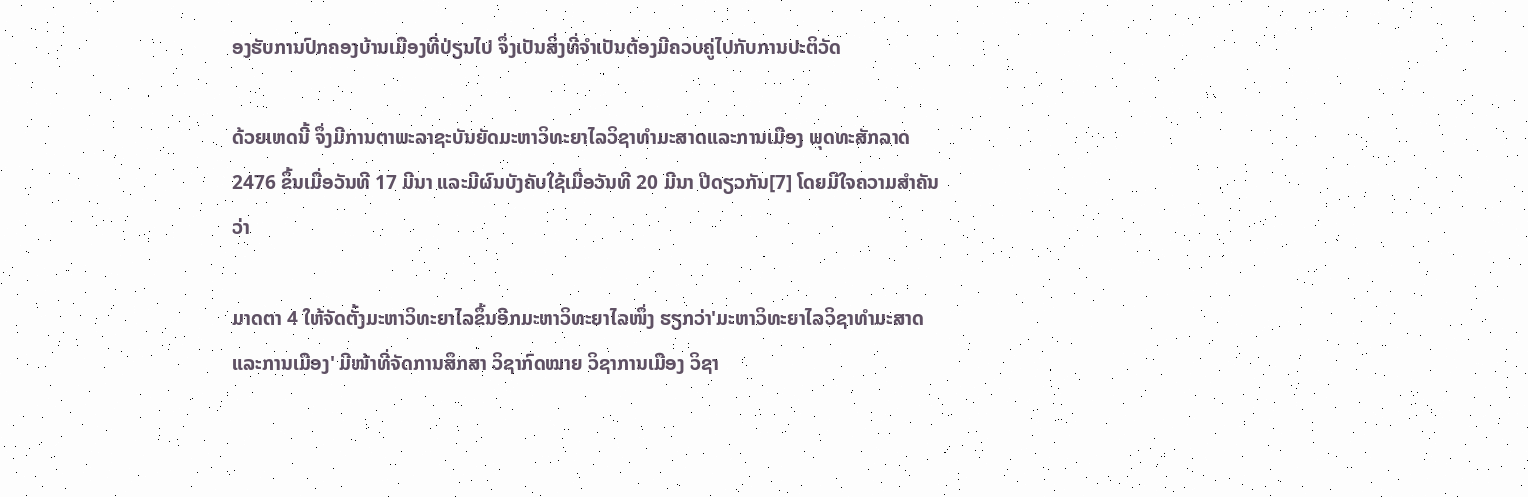ອງຮັບການປົກຄອງບ້ານເມືອງທີ່ປ່ຽນໄປ ຈຶ່ງເປັນສິ່ງທີ່ຈຳເປັນຕ້ອງມີຄວບຄູ່ໄປກັບການປະຕິວັດ

ດ້ວຍເຫດນີ້ ຈຶ່ງມີການຕາພະລາຊະບັນຍັດມະຫາວິທະຍາໄລວິຊາທຳມະສາດແລະການເມືອງ ພຸດທະສັກລາດ 2476 ຂຶ້ນເມື່ອວັນທີ 17 ມີນາ ແລະມີຜົນບັງຄັບໃຊ້ເມື່ອວັນທີ 20 ມີນາ ປີດຽວກັນ[7] ໂດຍມີໃຈຄວາມສຳຄັນວ່າ

ມາດຕາ 4 ໃຫ້ຈັດຕັ້ງມະຫາວິທະຍາໄລຂຶ້ນອີກມະຫາວິທະຍາໄລໜຶ່ງ ຮຽກວ່າ'ມະຫາວິທະຍາໄລວິຊາທຳມະສາດແລະການເມືອງ' ມີໜ້າທີ່ຈັດການສຶກສາ ວິຊາກົດໝາຍ ວິຊາການເມືອງ ວິຊາ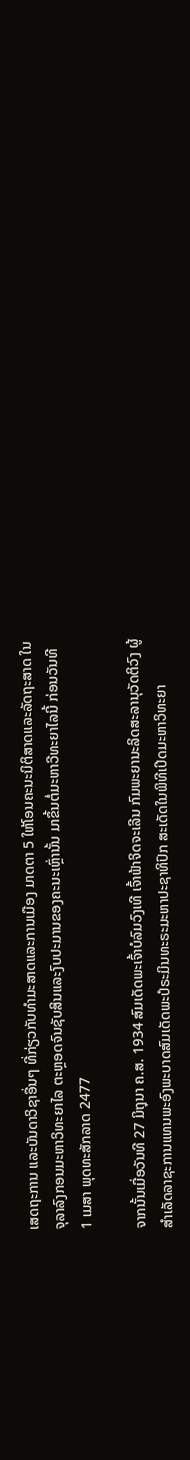ເສດຖະການ ແລະບັນດາວິຊາອື່ນໆ ທີ່ກ່ຽວກັບທຳມະສາດແລະການເມືອງ ມາດຕາ 5 ໃຫ້ໂອນຄະນະນິຕິສາດແລະລັດຖະສາດ ໃນຈຸລາລົງກອນມະຫາວິທະຍາໄລ ຕະຫຼອດຈົນຊັບສິນແລະງົບປະມານຂອງຄະນະເຫຼົ່ານັ້ນ ມາຂຶ້ນຕໍ່ມະຫາວີທະຍາໄລນີ້ ກ່ອນວັນທີ 1 ເມສາ ພຸດທະສັກລາດ 2477

ຈາກນັ້ນເມື່ອວັນທີ 27 ມິຖຸນາ ຄ.ສ. 1934 ສົມເດັດພະເຈົ້າບໍລົມວົງເທີ ເຈົ້າຟ້າຈິດຈະເລີນ ກົມພະຍານະລິດສະລານຸວັດຕິວົງ ຜູ້ສຳເລັດລາຊະການແທນພະອົງພະບາດສົມເດັດພະປໍຣະມິນທະຣະມະຫາປະຊາທິປົກ ສະເດັດໃນພິທີເປີດມະຫາວິທະຍາ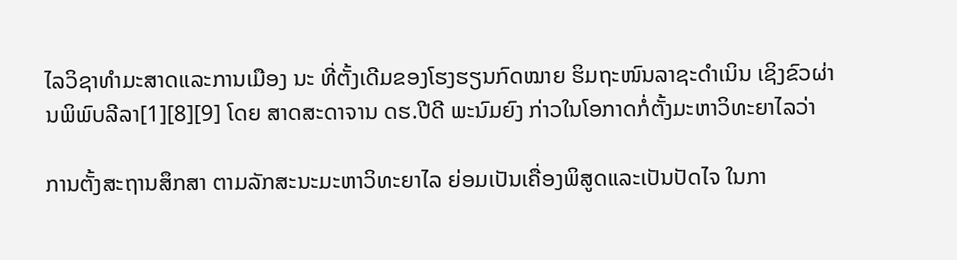ໄລວິຊາທຳມະສາດແລະການເມືອງ ນະ ທີ່ຕັ້ງເດີມຂອງໂຮງຮຽນກົດໝາຍ ຮິມຖະໜົນລາຊະດຳເນິນ ເຊິງຂົວຜ່ານພິພົບລີລາ[1][8][9] ໂດຍ ສາດສະດາຈານ ດຮ.ປີດີ ພະນົມຍົງ ກ່າວໃນໂອກາດກໍ່ຕັ້ງມະຫາວິທະຍາໄລວ່າ

ການຕັ້ງສະຖານສຶກສາ ຕາມລັກສະນະມະຫາວິທະຍາໄລ ຍ່ອມເປັນເຄື່ອງພິສູດແລະເປັນປັດໄຈ ໃນກາ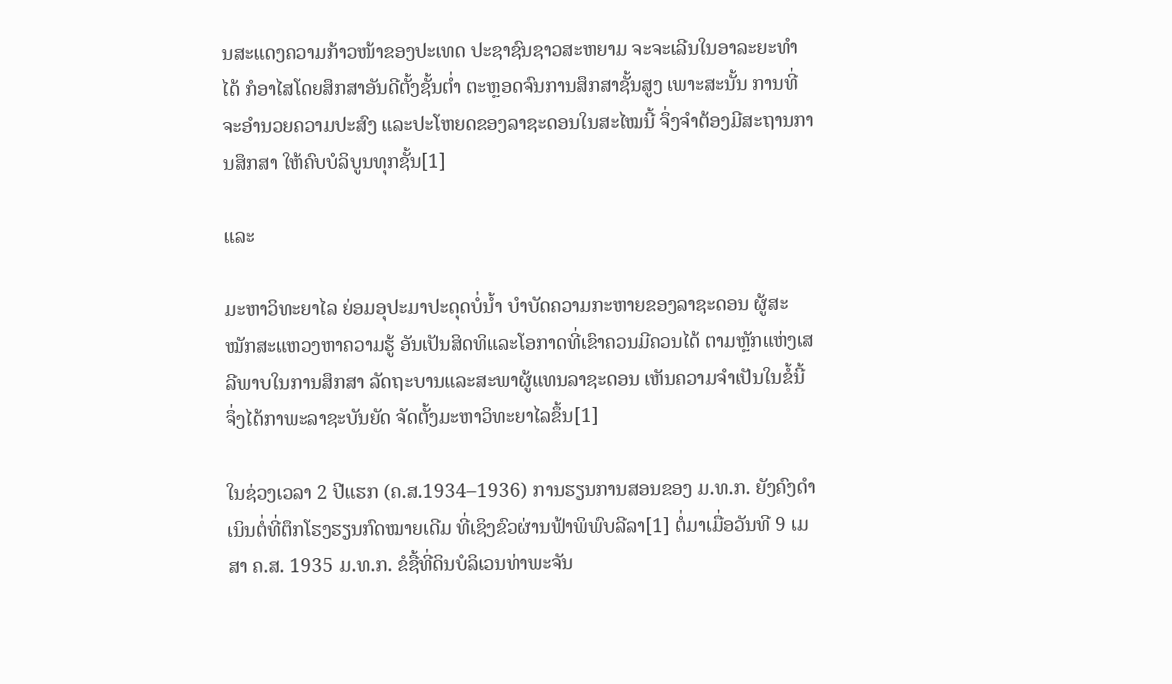ນສະແດງຄວາມກ້າວໜ້າຂອງປະເທດ ປະຊາຊົນຊາວສະຫຍາມ ຈະຈະເລີນໃນອາລະຍະທຳໄດ້ ກໍອາໄສໂດຍສຶກສາອັນດີຕັ້ງຊັ້ນຕ່ຳ ຕະຫຼອດຈົນການສຶກສາຊັ້ນສູງ ເພາະສະນັ້ນ ການທີ່ຈະອຳນວຍຄວາມປະສົງ ແລະປະໂຫຍດຂອງລາຊະດອນໃນສະໄໝນີ້ ຈຶ່ງຈຳຕ້ອງມີສະຖານການສຶກສາ ໃຫ້ຄົບບໍລິບູນທຸກຊັ້ນ[1]

ແລະ

ມະຫາວິທະຍາໄລ ຍ່ອມອຸປະມາປະດຸດບໍ່ນ້ຳ ບຳບັດຄວາມກະຫາຍຂອງລາຊະດອນ ຜູ້ສະໝັກສະແຫວງຫາຄວາມຮູ້ ອັນເປັນສິດທິແລະໂອກາດທີ່ເຂົາຄວນມີຄວນໄດ້ ຕາມຫຼັກແຫ່ງເສລີພາບໃນການສຶກສາ ລັດຖະບານແລະສະພາຜູ້ແທນລາຊະດອນ ເຫັນຄວາມຈຳເປັນໃນຂໍ້ນີ້ ຈຶ່ງໄດ້ກາພະລາຊະບັນຍັດ ຈັດຕັ້ງມະຫາວິທະຍາໄລຂຶ້ນ[1]

ໃນຊ່ວງເວລາ 2 ປີແຮກ (ຄ.ສ.1934–1936) ການຮຽນການສອນຂອງ ມ.ທ.ກ. ຍັງຄົງດຳເນິນຕໍ່ທີ່ຕຶກໂຮງຮຽນກົດໝາຍເດີມ ທີ່ເຊິງຂົວຜ່ານຟ້າພິພົບລີລາ[1] ຕໍ່ມາເມື່ອວັນທີ 9 ເມສາ ຄ.ສ. 1935 ມ.ທ.ກ. ຂໍຊື້ທີ່ດິນບໍລິເວນທ່າພະຈັນ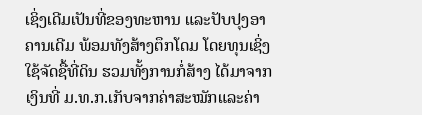ເຊິ່ງເດີມເປັນທີ່ຂອງທະຫານ ແລະປັບປຸງອາຄານເດີມ ພ້ອມທັງສ້າງຕຶກໂດມ ໂດຍທຸນເຊິ່ງໃຊ້ຈັດຊື້ທີ່ດິນ ຮວມທັ້ງການກໍ່ສ້າງ ໄດ້ມາຈາກເງິນທີ່ ມ.ທ.ກ.ເກັບຈາກຄ່າສະໝັກແລະຄ່າ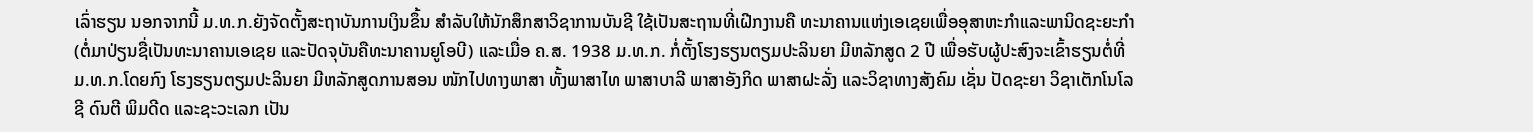ເລົ່າຮຽນ ນອກຈາກນີ້ ມ.ທ.ກ.ຍັງຈັດຕັ້ງສະຖາບັນການເງິນຂຶ້ນ ສຳລັບໃຫ້ນັກສຶກສາວິຊາການບັນຊີ ໃຊ້ເປັນສະຖານທີ່ເຝີກງານຄື ທະນາຄານແຫ່ງເອເຊຍເພື່ອອຸສາຫະກຳແລະພານິດຊະຍະກຳ (ຕໍ່ມາປ່ຽນຊື່ເປັນທະນາຄານເອເຊຍ ແລະປັດຈຸບັນຄືທະນາຄານຍູໂອບີ) ແລະເມື່ອ ຄ.ສ. 1938 ມ.ທ.ກ. ກໍ່ຕັ້ງໂຮງຮຽນຕຽມປະລິນຍາ ມີຫລັກສູດ 2 ປີ ເພື່ອຮັບຜູ້ປະສົງຈະເຂົ້າຮຽນຕໍ່ທີ່ ມ.ທ.ກ.ໂດຍກົງ ໂຮງຮຽນຕຽມປະລິນຍາ ມີຫລັກສູດການສອນ ໜັກໄປທາງພາສາ ທັ້ງພາສາໄທ ພາສາບາລີ ພາສາອັງກິດ ພາສາຝະລັ່ງ ແລະວິຊາທາງສັງຄົມ ເຊັ່ນ ປັດຊະຍາ ວິຊາເຕັກໂນໂລຊີ ດົນຕີ ພິມດີດ ແລະຊະວະເລກ ເປັນ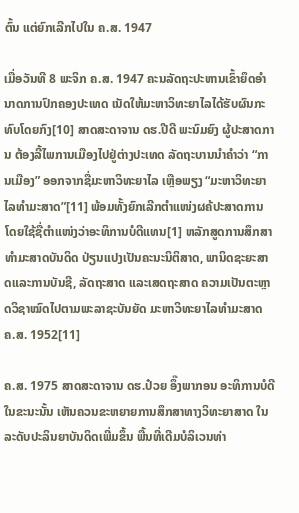ຕົ້ນ ແຕ່ຍົກເລີກໄປໃນ ຄ.ສ. 1947

ເມື່ອວັນທີ 8 ພະຈິກ ຄ.ສ. 1947 ຄະນລັດຖະປະຫານເຂົ້າຍຶດອຳນາດການປົກຄອງປະເທດ ເນັດໃຫ້ມະຫາວິທະຍາໄລໄດ້ຮັບຜົນກະທົບໂດຍກົງ[10] ສາດສະດາຈານ ດຮ.ປີດີ ພະນົມຍົງ ຜູ້ປະສາດການ ຕ້ອງລີ້ໄພການເມືອງໄປຢູ່ຕ່າງປະເທດ ລັດຖະບານນຳຄຳວ່າ “ການເມືອງ” ອອກຈາກຊື່ມະຫາວິທະຍາໄລ ເຫຼືອພຽງ “ມະຫາວິທະຍາໄລທຳມະສາດ”[11] ພ້ອມທັ້ງຍົກເລີກຕຳແໜ່ງຜຄ້ປະສາດການ ໂດຍໃຊ້ຊື່ຕຳແໜ່ງວ່າອະທິການບໍດີແທນ[1] ຫລັກສູດການສຶກສາທຳມະສາດບັນດິດ ປ່ຽນແປງເປັນຄະນະນິຕິສາດ, ພານິດຊະຍະສາດແລະການບັນຊີ, ລັດຖະສາດ ແລະເສດຖະສາດ ຄວາມເປັນຕະຫຼາດວິຊາໝົດໄປຕາມພະລາຊະບັນຍັດ ມະຫາວິທະຍາໄລທຳມະສາດ ຄ.ສ. 1952[11]

ຄ.ສ. 1975 ສາດສະດາຈານ ດຮ.ປ໋ວຍ ອຶ໊ງພາກອນ ອະທິການບໍດີໃນຂະນະນັ້ນ ເຫັນຄວນຂະຫຍາຍການສຶກສາທາງວິທະຍາສາດ ໃນລະດັບປະລິນຍາບັນດິດເພີ່ມຂຶ້ນ ພື້ນທີ່ເດີມບໍລິເວນທ່າ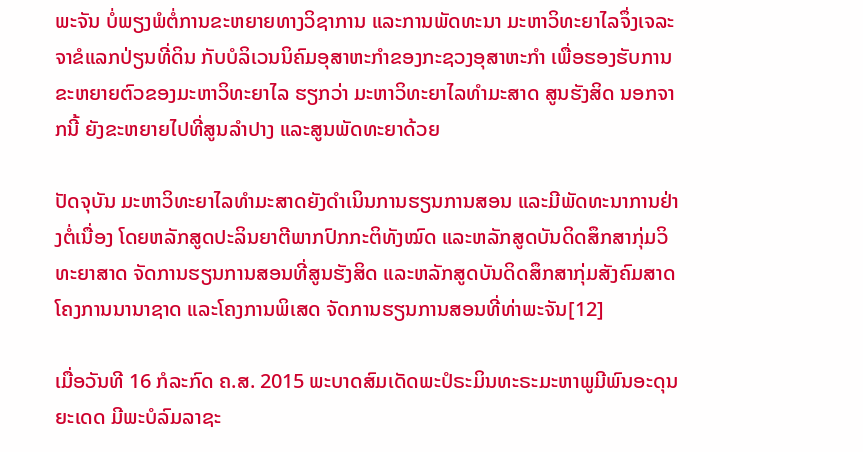ພະຈັນ ບໍ່ພຽງພໍຕໍ່ການຂະຫຍາຍທາງວິຊາການ ແລະການພັດທະນາ ມະຫາວິທະຍາໄລຈຶ່ງເຈລະຈາຂໍແລກປ່ຽນທີ່ດິນ ກັບບໍລິເວນນິຄົມອຸສາຫະກຳຂອງກະຊວງອຸສາຫະກຳ ເພື່ອຮອງຮັບການຂະຫຍາຍຕົວຂອງມະຫາວິທະຍາໄລ ຮຽກວ່າ ມະຫາວິທະຍາໄລທຳມະສາດ ສູນຮັງສິດ ນອກຈາກນີ້ ຍັງຂະຫຍາຍໄປທີ່ສູນລຳປາງ ແລະສູນພັດທະຍາດ້ວຍ

ປັດຈຸບັນ ມະຫາວິທະຍາໄລທຳມະສາດຍັງດຳເນິນການຮຽນການສອນ ແລະມີພັດທະນາການຢ່າງຕໍ່ເນື່ອງ ໂດຍຫລັກສູດປະລິນຍາຕີພາກປົກກະຕິທັງໝົດ ແລະຫລັກສູດບັນດິດສຶກສາກຸ່ມວິທະຍາສາດ ຈັດການຮຽນການສອນທີ່ສູນຮັງສິດ ແລະຫລັກສູດບັນດິດສຶກສາກຸ່ມສັງຄົມສາດ ໂຄງການນານາຊາດ ແລະໂຄງການພິເສດ ຈັດການຮຽນການສອນທີ່ທ່າພະຈັນ[12]

ເມື່ອວັນທີ 16 ກໍລະກົດ ຄ.ສ. 2015 ພະບາດສົມເດັດພະປໍຣະມິນທະຣະມະຫາພູມີພົນອະດຸນຍະເດດ ມີພະບໍລົມລາຊະ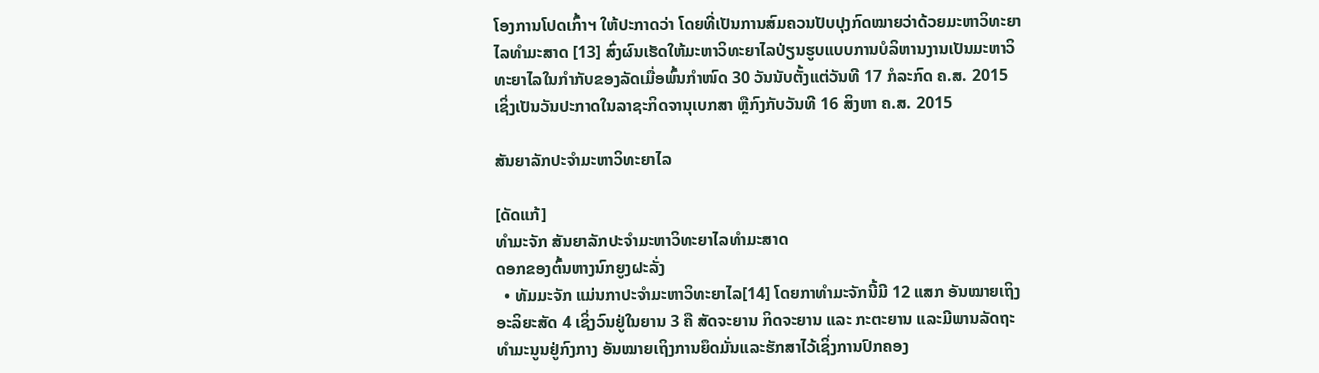ໂອງການໂປດເກົ້າຯ ໃຫ້ປະກາດວ່າ ໂດຍທີ່ເປັນການສົມຄວນປັບປຸງກົດໝາຍວ່າດ້ວຍມະຫາວິທະຍາໄລທຳມະສາດ [13] ສົ່ງຜົນເຮັດໃຫ້ມະຫາວິທະຍາໄລປ່ຽນຮູບແບບການບໍລິຫານງານເປັນມະຫາວິທະຍາໄລໃນກຳກັບຂອງລັດເມື່ອພົ້ນກຳໜົດ 30 ວັນນັບຕັ້ງແຕ່ວັນທີ 17 ກໍລະກົດ ຄ.ສ. 2015 ເຊິ່ງເປັນວັນປະກາດໃນລາຊະກິດຈານຸເບກສາ ຫຼືກົງກັບວັນທີ 16 ສິງຫາ ຄ.ສ. 2015

ສັນຍາລັກປະຈຳມະຫາວິທະຍາໄລ

[ດັດແກ້]
ທຳມະຈັກ ສັນຍາລັກປະຈຳມະຫາວິທະຍາໄລທຳມະສາດ
ດອກຂອງຕົ້ນຫາງນົກຍູງຝະລັ່ງ
  • ທັມມະຈັກ ແມ່ນກາປະຈຳມະຫາວິທະຍາໄລ[14] ໂດຍກາທຳມະຈັກນີ້ມີ 12 ແສກ ອັນໝາຍເຖິງ ອະລິຍະສັດ 4 ເຊິ່ງວົນຢູ່ໃນຍານ 3 ຄື ສັດຈະຍານ ກິດຈະຍານ ແລະ ກະຕະຍານ ແລະມີພານລັດຖະທຳມະນູນຢູ່ກົງກາງ ອັນໝາຍເຖິງການຍຶດມັ່ນແລະຮັກສາໄວ້ເຊິ່ງການປົກຄອງ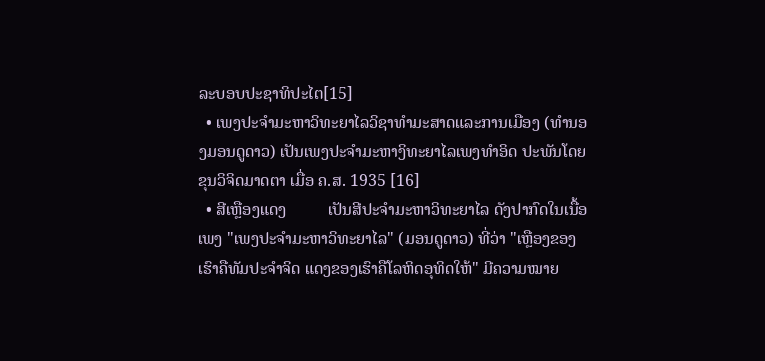ລະບອບປະຊາທິປະໄຕ[15]
  • ເພງປະຈຳມະຫາວິທະຍາໄລວິຊາທຳມະສາດແລະການເມືອງ (ທຳນອງມອນດູດາວ) ເປັນເພງປະຈຳມະຫາງິທະຍາໄລເພງທຳອິດ ປະພັນໂດຍຂຸນວິຈິດມາດຕາ ເມື່ອ ຄ.ສ. 1935 [16]
  • ສີເຫຼືອງແດງ          ເປັນສີປະຈຳມະຫາວິທະຍາໄລ ດັງປາກົດໃນເນື້ອເພງ "ເພງປະຈຳມະຫາວິທະຍາໄລ" (ມອນດູດາວ) ທີ່ວ່າ "ເຫຼືອງຂອງເຮົາຄືທັມປະຈຳຈິດ ແດງຂອງເຮົາຄືໂລຫິດອຸທິດໃຫ້" ມີຄວາມໝາຍ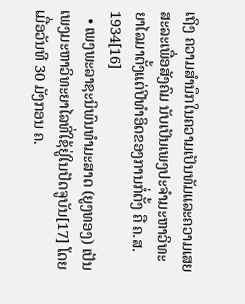ເຖິງ ຄວາມສຳນຶກໃນຄວາມເປັນທັມແລະຄວາມເສຍສະລະເພື່ອສັງຄົມ ນັບເປັນເພງປະຈຳມະຫາວິທະຍາໄລມາຕັ້ງແຕ່ປີທຳອິດຂອງການກໍ່ຕັ້ງ ຄື ຄ.ສ. 1934[16]
  • ເພງພະລາຊະນິພົນທຳມະສາດ (ຍູງທອງ) ເປັນເພງມະຫາວິທະຍາໄລທີ່ໃຊ້ຢູ່ໃນປັດຈູບັນ[17] ໂດຍເມື່ອວັນທີ 30 ມັງກອນ ຄ.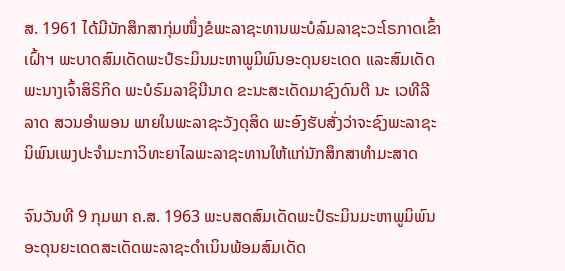ສ. 1961 ໄດ້ມີນັກສຶກສາກຸ່ມໜຶ່ງຂໍພະລາຊະທານພະບໍລົມລາຊະວະໂຣກາດເຂົ້າເຝົ້າຯ ພະບາດສົມເດັດພະປໍຣະມິນມະຫາພູມິພົນອະດຸນຍະເດດ ແລະສົມເດັດພະນາງເຈົ້າສິຣິກິດ ພະບໍຣົມລາຊິນີນາດ ຂະນະສະເດັດມາຊົງດົນຕີ ນະ ເວທີລີລາດ ສວນອຳພອນ ພາຍໃນພະລາຊະວັງດຸສິດ ພະອົງຮັບສັ່ງວ່າຈະຊົງພະລາຊະນິພົນເພງປະຈຳມະກາວິທະຍາໄລພະລາຊະທານໃຫ້ແກ່ນັກສຶກສາທຳມະສາດ

ຈົນວັນທີ 9 ກຸມພາ ຄ.ສ. 1963 ພະບສດສົມເດັດພະປໍຣະມິນມະຫາພູມິພົນອະດຸນຍະເດດສະເດັດພະລາຊະດຳເນິນພ້ອມສົມເດັດ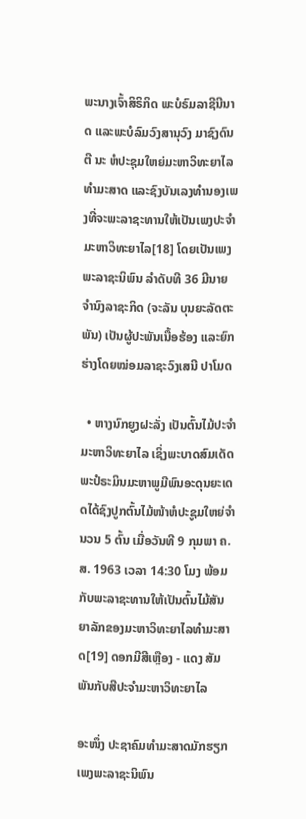ພະນາງເຈົ້າສິຣິກິດ ພະບໍຣົມລາຊີນີນາດ ແລະພະບໍລົມວົງສານຸວົງ ມາຊົງດົນຕີ ນະ ຫໍປະຊຸມໃຫຍ່ມະຫາວິທະຍາໄລທຳມະສາດ ແລະຊົງບັນເລງທຳນອງເພງທີ່ຈະພະລາຊະທານໃຫ້ເປັນເພງປະຈຳມະຫາວິທະຍາໄລ[18] ໂດຍເປັນເພງພະລາຊະນິພົນ ລຳດັບທີ 36 ມີນາຍຈຳນົງລາຊະກິດ (ຈະລັນ ບຸນຍະລັດຕະພັນ) ເປັນຜູ້ປະພັນເນື້ອຮ້ອງ ແລະຍົກຮ່າງໂດຍໝ່ອມລາຊະວົງເສນີ ປາໂມດ

  • ຫາງນົກຍູງຝະລັ່ງ ເປັນຕົ້ນໄມ້ປະຈຳມະຫາວິທະຍາໄລ ເຊິ່ງພະບາດສົມເດັດພະປໍຣະມິນມະຫາພູມີພົນອະດຸນຍະເດດໄດ້ຊົງປູກຕົ້ນໄມ້ໜ້າຫໍປະຊູມໃຫຍ່ຈຳນວນ 5 ຕົ້ນ ເມື່ອວັນທີ 9 ກຸມພາ ຄ.ສ. 1963 ເວລາ 14:30 ໂມງ ພ້ອມກັບພະລາຊະທານໃຫ້ເປັນຕົ້ນໄມ້ສັນຍາລັກຂອງມະຫາວິທະຍາໄລທຳມະສາດ[19] ດອກມີສີເຫຼືອງ - ແດງ ສັມພັນກັບສີປະຈຳມະຫາວິທະຍາໄລ

ອະໜຶ່ງ ປະຊາຄົມທຳມະສາດມັກຮຽກເພງພະລາຊະນິພົນ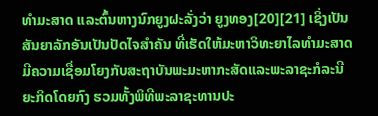ທຳມະສາດ ແລະຕົ້ນຫາງນົກຍູງຝະລັ່ງວ່າ ຍູງທອງ[20][21] ເຊິ່ງເປັນສັນຍາລັກອັນເປັນປັດໄຈສຳຄັນ ທີ່ເຮັດໃຫ້ມະຫາວິທະຍາໄລທຳມະສາດ ມີຄວາມເຊື່ອມໂຍງກັບສະຖາບັນພະມະຫາກະສັດແລະພະລາຊະກໍລະນີຍະກິດໂດຍກົງ ຮວມທັ້ງພິທີພະລາຊະທານປະ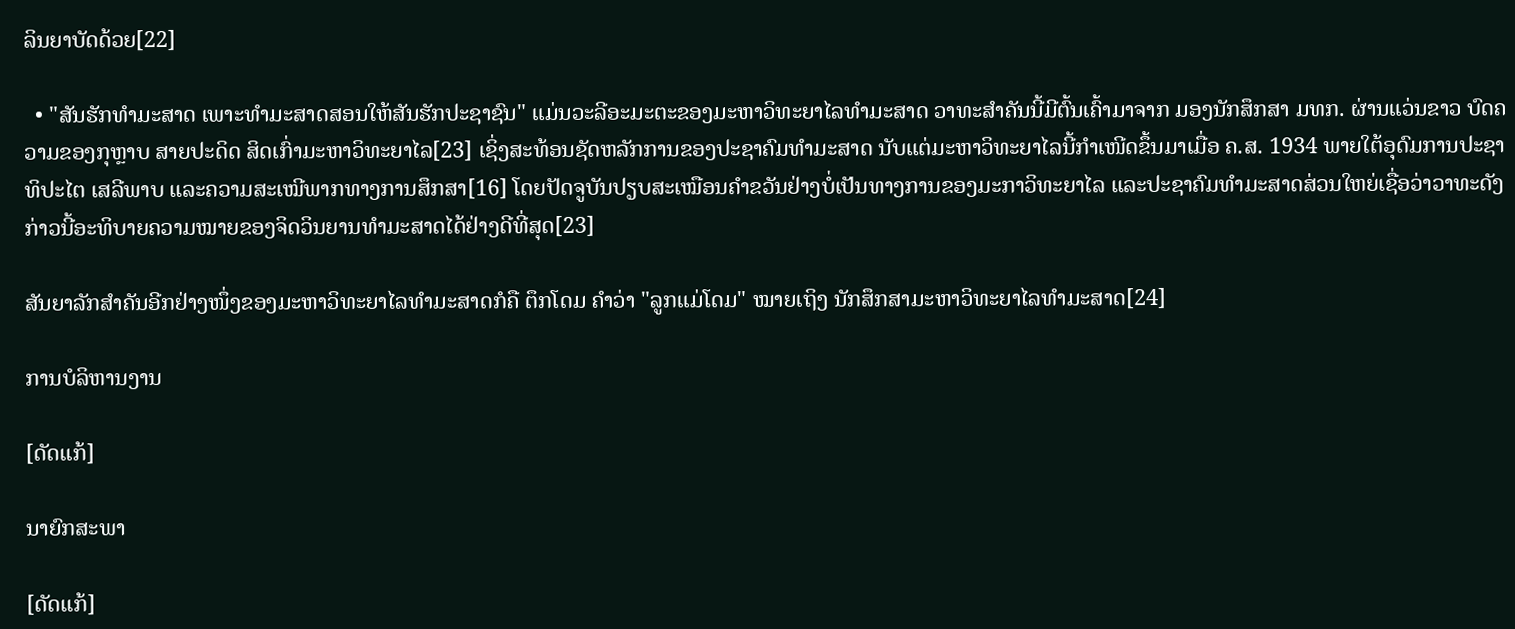ລິນຍາບັດດ້ວຍ[22]

  • "ສັນຮັກທຳມະສາດ ເພາະທຳມະສາດສອນໃຫ້ສັນຮັກປະຊາຊົນ" ແມ່ນວະລີອະມະຕະຂອງມະຫາວິທະຍາໄລທຳມະສາດ ວາທະສຳຄັນນີ້ມີຕົ້ນເຄົ້າມາຈາກ ມອງນັກສຶກສາ ມທກ. ຜ່ານແວ່ນຂາວ ບົດຄວາມຂອງກຸຫຼາບ ສາຍປະດິດ ສິດເກົ່າມະຫາວິທະຍາໄລ[23] ເຊິ່ງສະທ້ອນຊັດຫລັກການຂອງປະຊາຄົມທຳມະສາດ ນັບແຕ່ມະຫາວິທະຍາໄລນີ້ກຳເໜີດຂຶ້ນມາເມື່ອ ຄ.ສ. 1934 ພາຍໃຕ້ອຸດົມການປະຊາທິປະໄຕ ເສລີພາບ ແລະຄວາມສະເໝີພາກທາງການສຶກສາ[16] ໂດຍປັດຈູບັນປຽບສະເໝືອນຄຳຂວັນຢ່າງບໍ່ເປັນທາງການຂອງມະກາວິທະຍາໄລ ແລະປະຊາຄົມທຳມະສາດສ່ວນໃຫຍ່ເຊື່ອວ່າວາທະດັງກ່າວນີ້ອະທິບາຍຄວາມໝາຍຂອງຈິດວິນຍານທຳມະສາດໄດ້ຢ່າງດີທີ່ສຸດ[23]

ສັນຍາລັກສຳຄັນອີກຢ່າງໜຶ່ງຂອງມະຫາວິທະຍາໄລທຳມະສາດກໍຄື ຕຶກໂດມ ຄຳວ່າ "ລູກແມ່ໂດມ" ໝາຍເຖິງ ນັກສຶກສາມະຫາວິທະຍາໄລທຳມະສາດ[24]

ການບໍລິຫານງານ

[ດັດແກ້]

ນາຍົກສະພາ

[ດັດແກ້]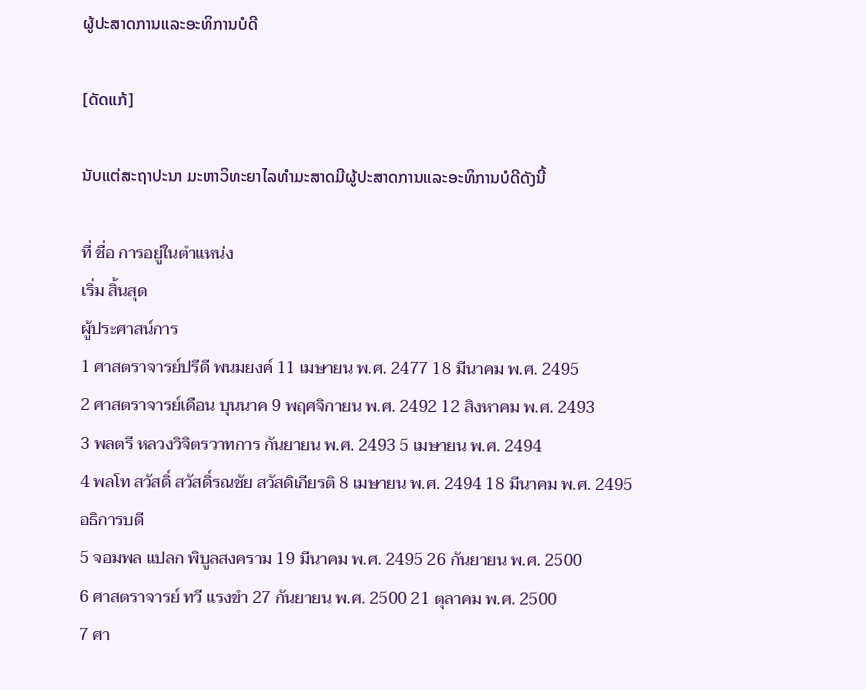ຜູ້ປະສາດການແລະອະທິການບໍດີ

[ດັດແກ້]

ນັບແຕ່ສະຖາປະນາ ມະຫາວິທະຍາໄລທຳມະສາດມີຜູ້ປະສາດການແລະອະທິການບໍດີດັງນີ້

ที่ ชื่อ การอยู่ในตำแหน่ง
เริ่ม สิ้นสุด
ผู้ประศาสน์การ
1 ศาสตราจารย์ปรีดี พนมยงค์ 11 เมษายน พ.ศ. 2477 18 มีนาคม พ.ศ. 2495
2 ศาสตราจารย์เดือน บุนนาค 9 พฤศจิกายน พ.ศ. 2492 12 สิงหาคม พ.ศ. 2493
3 พลตรี หลวงวิจิตรวาทการ กันยายน พ.ศ. 2493 5 เมษายน พ.ศ. 2494
4 พลโท สวัสดิ์ สวัสดิ์รณชัย สวัสดิเกียรติ 8 เมษายน พ.ศ. 2494 18 มีนาคม พ.ศ. 2495
อธิการบดี
5 จอมพล แปลก พิบูลสงคราม 19 มีนาคม พ.ศ. 2495 26 กันยายน พ.ศ. 2500
6 ศาสตราจารย์ ทวี แรงขำ 27 กันยายน พ.ศ. 2500 21 ตุลาคม พ.ศ. 2500
7 ศา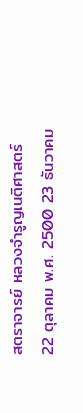สตราจารย์ หลวงจำรูญเนติศาสตร์ 22 ตุลาคม พ.ศ. 2500 23 ธันวาคม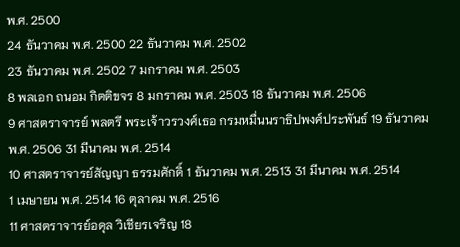พ.ศ. 2500
24 ธันวาคม พ.ศ. 2500 22 ธันวาคม พ.ศ. 2502
23 ธันวาคม พ.ศ. 2502 7 มกราคม พ.ศ. 2503
8 พลเอก ถนอม กิตติขจร 8 มกราคม พ.ศ. 2503 18 ธันวาคม พ.ศ. 2506
9 ศาสตราจารย์ พลตรี พระเจ้าวรวงศ์เธอ กรมหมื่นนราธิปพงศ์ประพันธ์ 19 ธันวาคม พ.ศ. 2506 31 มีนาคม พ.ศ. 2514
10 ศาสตราจารย์สัญญา ธรรมศักดิ์ 1 ธันวาคม พ.ศ. 2513 31 มีนาคม พ.ศ. 2514
1 เมษายน พ.ศ. 2514 16 ตุลาคม พ.ศ. 2516
11 ศาสตราจารย์อดุล วิเชียรเจริญ 18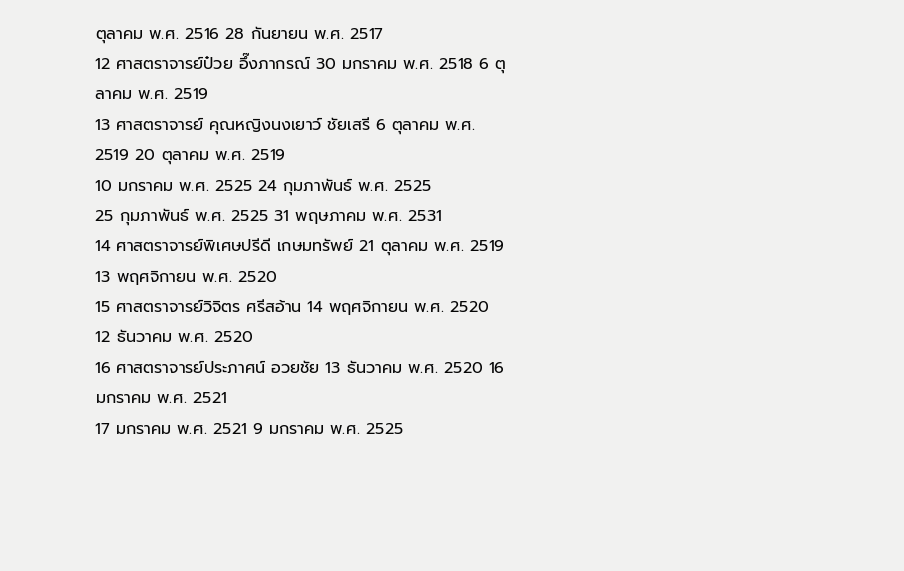ตุลาคม พ.ศ. 2516 28 กันยายน พ.ศ. 2517
12 ศาสตราจารย์ป๋วย อึ๊งภากรณ์ 30 มกราคม พ.ศ. 2518 6 ตุลาคม พ.ศ. 2519
13 ศาสตราจารย์ คุณหญิงนงเยาว์ ชัยเสรี 6 ตุลาคม พ.ศ. 2519 20 ตุลาคม พ.ศ. 2519
10 มกราคม พ.ศ. 2525 24 กุมภาพันธ์ พ.ศ. 2525
25 กุมภาพันธ์ พ.ศ. 2525 31 พฤษภาคม พ.ศ. 2531
14 ศาสตราจารย์พิเศษปรีดี เกษมทรัพย์ 21 ตุลาคม พ.ศ. 2519 13 พฤศจิกายน พ.ศ. 2520
15 ศาสตราจารย์วิจิตร ศรีสอ้าน 14 พฤศจิกายน พ.ศ. 2520 12 ธันวาคม พ.ศ. 2520
16 ศาสตราจารย์ประภาศน์ อวยชัย 13 ธันวาคม พ.ศ. 2520 16 มกราคม พ.ศ. 2521
17 มกราคม พ.ศ. 2521 9 มกราคม พ.ศ. 2525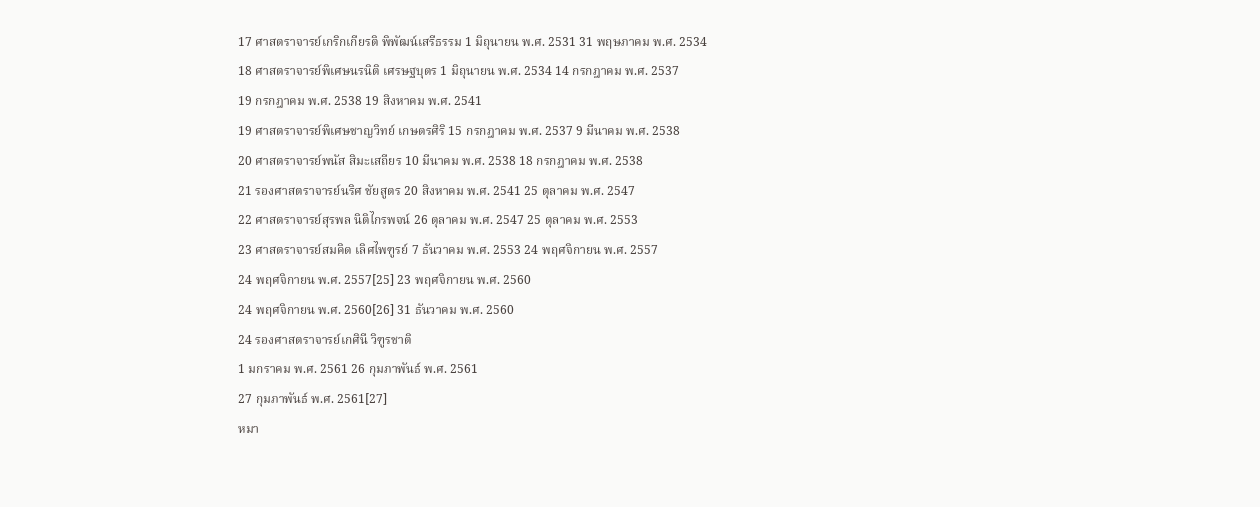17 ศาสตราจารย์เกริกเกียรติ พิพัฒน์เสรีธรรม 1 มิถุนายน พ.ศ. 2531 31 พฤษภาคม พ.ศ. 2534
18 ศาสตราจารย์พิเศษนรนิติ เศรษฐบุตร 1 มิถุนายน พ.ศ. 2534 14 กรกฎาคม พ.ศ. 2537
19 กรกฎาคม พ.ศ. 2538 19 สิงหาคม พ.ศ. 2541
19 ศาสตราจารย์พิเศษชาญวิทย์ เกษตรศิริ 15 กรกฎาคม พ.ศ. 2537 9 มีนาคม พ.ศ. 2538
20 ศาสตราจารย์พนัส สิมะเสถียร 10 มีนาคม พ.ศ. 2538 18 กรกฎาคม พ.ศ. 2538
21 รองศาสตราจารย์นริศ ชัยสูตร 20 สิงหาคม พ.ศ. 2541 25 ตุลาคม พ.ศ. 2547
22 ศาสตราจารย์สุรพล นิติไกรพจน์ 26 ตุลาคม พ.ศ. 2547 25 ตุลาคม พ.ศ. 2553
23 ศาสตราจารย์สมคิด เลิศไพฑูรย์ 7 ธันวาคม พ.ศ. 2553 24 พฤศจิกายน พ.ศ. 2557
24 พฤศจิกายน พ.ศ. 2557[25] 23 พฤศจิกายน พ.ศ. 2560
24 พฤศจิกายน พ.ศ. 2560[26] 31 ธันวาคม พ.ศ. 2560
24 รองศาสตราจารย์เกศินี วิฑูรชาติ
1 มกราคม พ.ศ. 2561 26 กุมภาพันธ์ พ.ศ. 2561
27 กุมภาพันธ์ พ.ศ. 2561[27]
หมา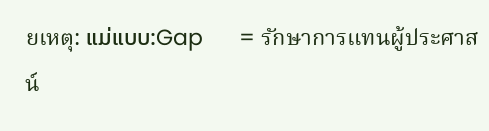ยเหตุ: ແມ່ແບບ:Gap      = รักษาการแทนผู้ประศาสน์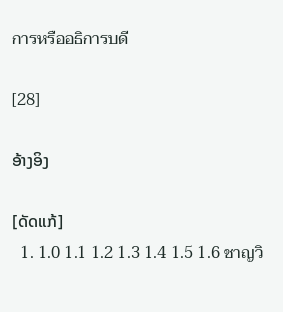การหรืออธิการบดี

[28]

ອ້າງອິງ

[ດັດແກ້]
  1. 1.0 1.1 1.2 1.3 1.4 1.5 1.6 ชาญวิ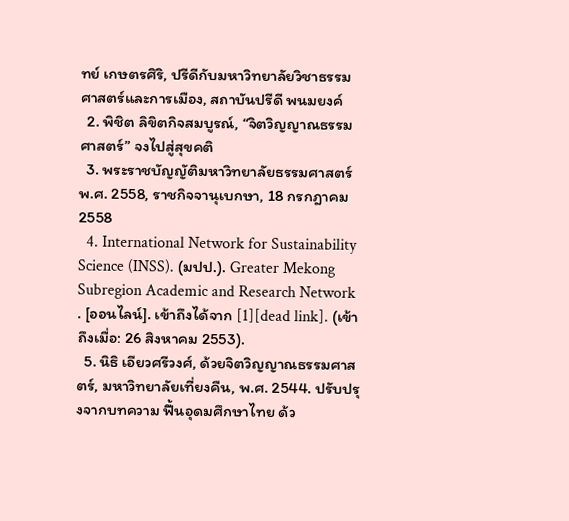ทย์ เกษตรศิริ, ปรีดีกับมหาวิทยาลัยวิชาธรรมศาสตร์และการเมือง, สถาบันปรีดี พนมยงค์
  2. พิชิต ลิขิตกิจสมบูรณ์, “จิตวิญญาณธรรมศาสตร์” จงไปสู่สุขคติ
  3. พระราชบัญญัติมหาวิทยาลัยธรรมศาสตร์ พ.ศ. 2558, ราชกิจจานุเบกษา, 18 กรกฎาคม 2558
  4. International Network for Sustainability Science (INSS). (มปป.). Greater Mekong Subregion Academic and Research Network . [ออนไลน์]. เข้าถึงได้จาก [1][dead link]. (เข้าถึงเมื่อ: 26 สิงหาคม 2553).
  5. นิธิ เอียวศรีวงศ์, ด้วยจิตวิญญาณธรรมศาสตร์, มหาวิทยาลัยเที่ยงคืน, พ.ศ. 2544. ปรับปรุงจากบทความ ฟื้นอุดมศึกษาไทย ด้ว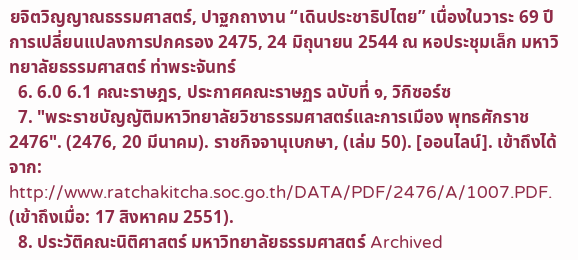ยจิตวิญญาณธรรมศาสตร์, ปาฐกถางาน “เดินประชาธิปไตย” เนื่องในวาระ 69 ปี การเปลี่ยนแปลงการปกครอง 2475, 24 มิถุนายน 2544 ณ หอประชุมเล็ก มหาวิทยาลัยธรรมศาสตร์ ท่าพระจันทร์
  6. 6.0 6.1 คณะราษฎร, ประกาศคณะราษฏร ฉบับที่ ๑, วิกิซอร์ซ
  7. "พระราชบัญญัติมหาวิทยาลัยวิชาธรรมศาสตร์และการเมือง พุทธศักราช 2476". (2476, 20 มีนาคม). ราชกิจจานุเบกษา, (เล่ม 50). [ออนไลน์]. เข้าถึงได้จาก: http://www.ratchakitcha.soc.go.th/DATA/PDF/2476/A/1007.PDF. (เข้าถึงเมื่อ: 17 สิงหาคม 2551).
  8. ประวัติคณะนิติศาสตร์ มหาวิทยาลัยธรรมศาสตร์ Archived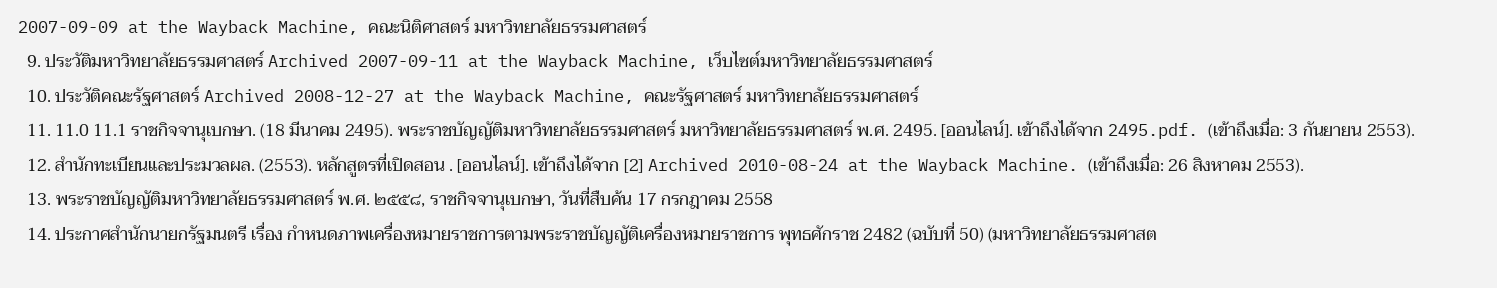2007-09-09 at the Wayback Machine, คณะนิติศาสตร์ มหาวิทยาลัยธรรมศาสตร์
  9. ประวัติมหาวิทยาลัยธรรมศาสตร์ Archived 2007-09-11 at the Wayback Machine, เว็บไซต์มหาวิทยาลัยธรรมศาสตร์
  10. ประวัติคณะรัฐศาสตร์ Archived 2008-12-27 at the Wayback Machine, คณะรัฐศาสตร์ มหาวิทยาลัยธรรมศาสตร์
  11. 11.0 11.1 ราชกิจจานุเบกษา. (18 มีนาคม 2495). พระราชบัญญัติมหาวิทยาลัยธรรมศาสตร์ มหาวิทยาลัยธรรมศาสตร์ พ.ศ. 2495. [ออนไลน์]. เข้าถึงได้จาก 2495.pdf. (เข้าถึงเมื่อ: 3 กันยายน 2553).
  12. สำนักทะเบียนและประมวลผล. (2553). หลักสูตรที่เปิดสอน . [ออนไลน์]. เข้าถึงได้จาก [2] Archived 2010-08-24 at the Wayback Machine. (เข้าถึงเมื่อ: 26 สิงหาคม 2553).
  13. พระราชบัญญัติมหาวิทยาลัยธรรมศาสตร์ พ.ศ. ๒๕๕๘, ราชกิจจานุเบกษา, วันที่สืบค้น 17 กรกฎาคม 2558
  14. ประกาศสำนักนายกรัฐมนตรี เรื่อง กำหนดภาพเครื่องหมายราชการตามพระราชบัญญัติเครื่องหมายราชการ พุทธศักราช 2482 (ฉบับที่ 50) (มหาวิทยาลัยธรรมศาสต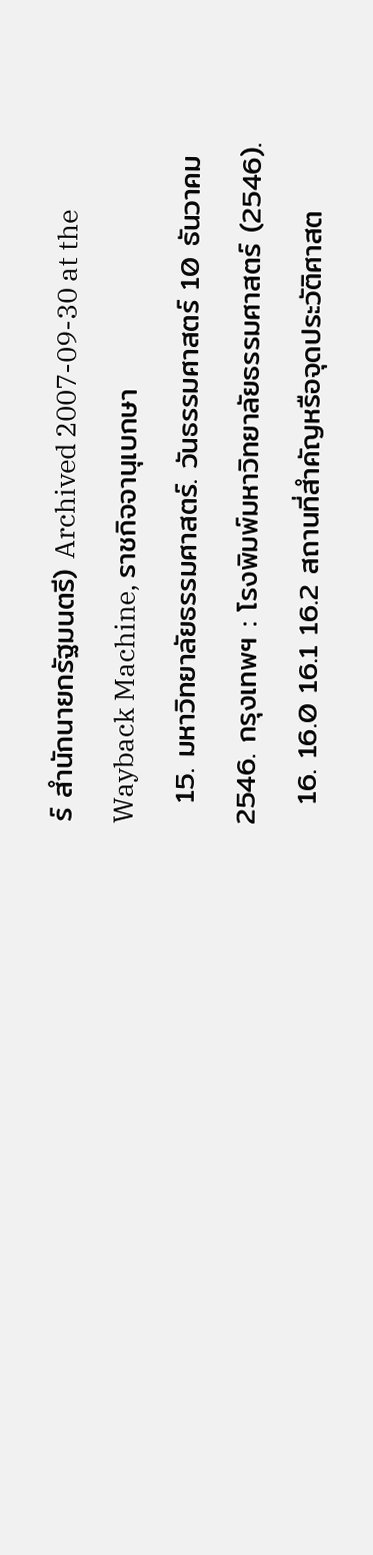ร์ สำนักนายกรัฐมนตรี) Archived 2007-09-30 at the Wayback Machine, ราชกิจจานุเบกษา
  15. มหาวิทยาลัยธรรมศาสตร์. วันธรรมศาสตร์ 10 ธันวาคม 2546. กรุงเทพฯ : โรงพิมพ์มหาวิทยาลัยธรรมศาสตร์ (2546).
  16. 16.0 16.1 16.2 สถานที่สำคัญหรือจุดประวัติศาสต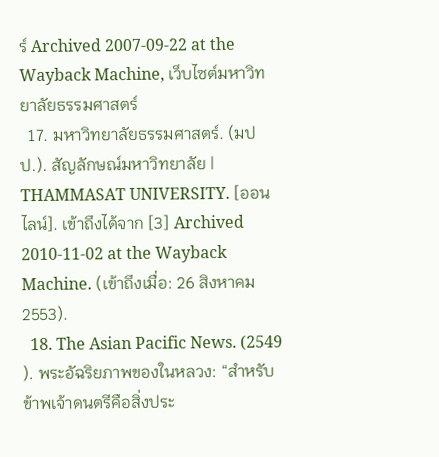ร์ Archived 2007-09-22 at the Wayback Machine, เว็บไซต์มหาวิทยาลัยธรรมศาสตร์
  17. มหาวิทยาลัยธรรมศาสตร์. (มปป.). สัญลักษณ์มหาวิทยาลัย | THAMMASAT UNIVERSITY. [ออนไลน์]. เข้าถึงได้จาก [3] Archived 2010-11-02 at the Wayback Machine. (เข้าถึงเมื่อ: 26 สิงหาคม 2553).
  18. The Asian Pacific News. (2549 ). พระอัฉริยภาพของในหลวง: “สำหรับข้าพเจ้าดนตรีคือสิ่งประ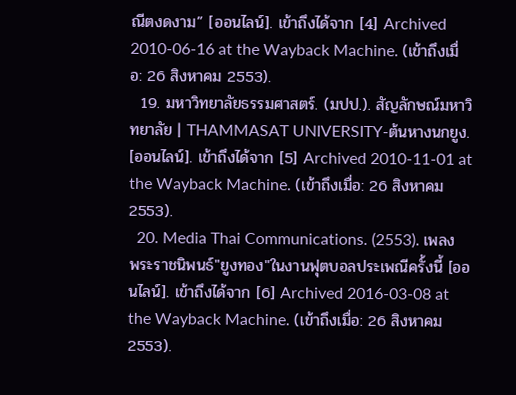ณีตงดงาม” [ออนไลน์]. เข้าถึงได้จาก [4] Archived 2010-06-16 at the Wayback Machine. (เข้าถึงเมื่อ: 26 สิงหาคม 2553).
  19. มหาวิทยาลัยธรรมศาสตร์. (มปป.). สัญลักษณ์มหาวิทยาลัย | THAMMASAT UNIVERSITY-ต้นหางนกยูง. [ออนไลน์]. เข้าถึงได้จาก [5] Archived 2010-11-01 at the Wayback Machine. (เข้าถึงเมื่อ: 26 สิงหาคม 2553).
  20. Media Thai Communications. (2553). เพลงพระราชนิพนธ์"ยูงทอง"ในงานฟุตบอลประเพณีครั้งนี้ [ออนไลน์]. เข้าถึงได้จาก [6] Archived 2016-03-08 at the Wayback Machine. (เข้าถึงเมื่อ: 26 สิงหาคม 2553).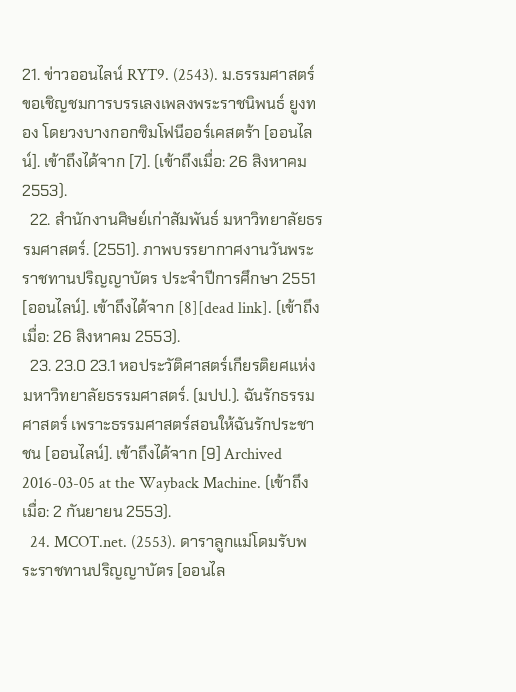21. ข่าวออนไลน์ RYT9. (2543). ม.ธรรมศาสตร์ ขอเชิญชมการบรรเลงเพลงพระราชนิพนธ์ ยูงทอง โดยวงบางกอกซิมโฟนีออร์เคสตร้า [ออนไลน์]. เข้าถึงได้จาก [7]. (เข้าถึงเมื่อ: 26 สิงหาคม 2553).
  22. สำนักงานศิษย์เก่าสัมพันธ์ มหาวิทยาลัยธรรมศาสตร์. (2551). ภาพบรรยากาศงานวันพระราชทานปริญญาบัตร ประจำปีการศึกษา 2551 [ออนไลน์]. เข้าถึงได้จาก [8][dead link]. (เข้าถึงเมื่อ: 26 สิงหาคม 2553).
  23. 23.0 23.1 หอประวัติศาสตร์เกียรติยศแห่งมหาวิทยาลัยธรรมศาสตร์. (มปป.). ฉันรักธรรมศาสตร์ เพราะธรรมศาสตร์สอนให้ฉันรักประชาชน [ออนไลน์]. เข้าถึงได้จาก [9] Archived 2016-03-05 at the Wayback Machine. (เข้าถึงเมื่อ: 2 กันยายน 2553).
  24. MCOT.net. (2553). ดาราลูกแม่โดมรับพระราชทานปริญญาบัตร [ออนไล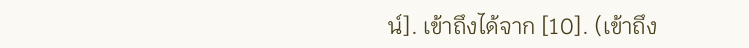น์]. เข้าถึงได้จาก [10]. (เข้าถึง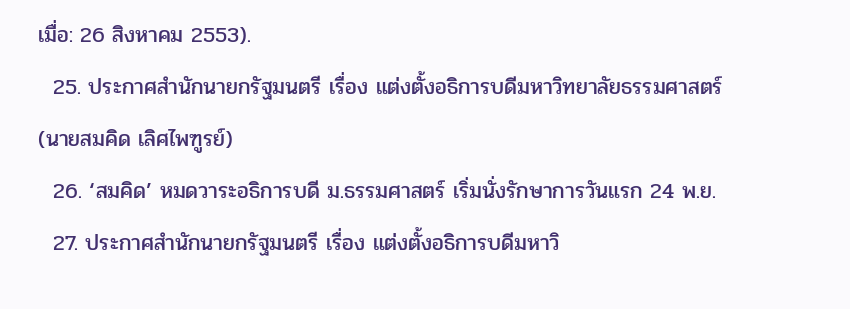เมื่อ: 26 สิงหาคม 2553).
  25. ประกาศสํานักนายกรัฐมนตรี เรื่อง แต่งตั้งอธิการบดีมหาวิทยาลัยธรรมศาสตร์(นายสมคิด เลิศไพฑูรย์)
  26. ‘สมคิด’ หมดวาระอธิการบดี ม.ธรรมศาสตร์ เริ่มนั่งรักษาการวันแรก 24 พ.ย.
  27. ประกาศสํานักนายกรัฐมนตรี เรื่อง แต่งตั้งอธิการบดีมหาวิ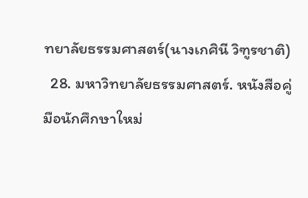ทยาลัยธรรมศาสตร์(นางเกศินี วิฑูรชาติ)
  28. มหาวิทยาลัยธรรมศาสตร์. หนังสือคู่มือนักศึกษาใหม่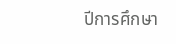ปีการศึกษา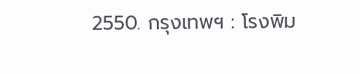2550. กรุงเทพฯ : โรงพิม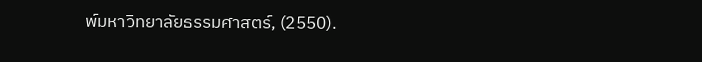พ์มหาวิทยาลัยธรรมศาสตร์, (2550).